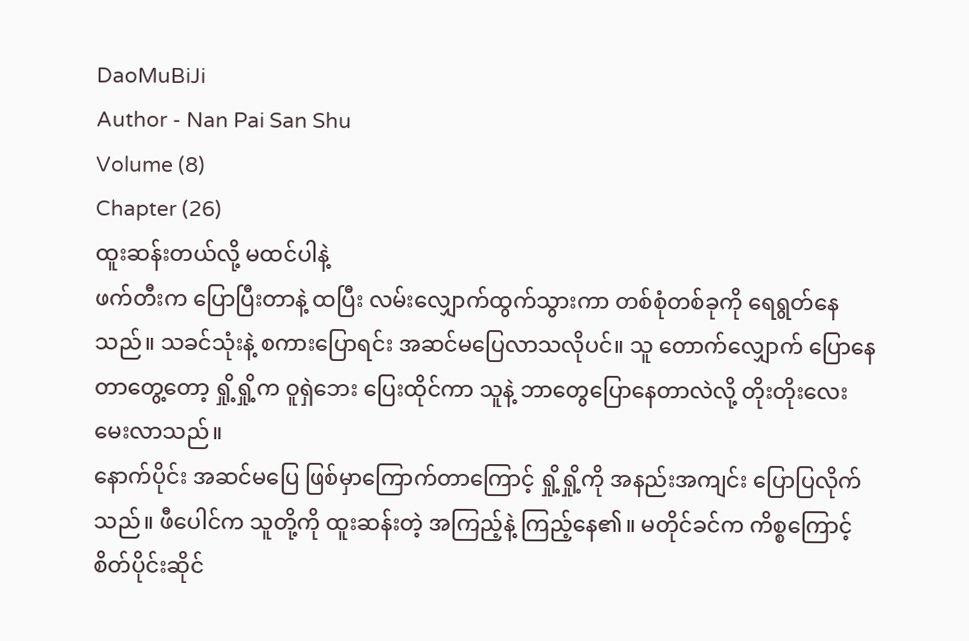DaoMuBiJi
Author - Nan Pai San Shu
Volume (8)
Chapter (26)
ထူးဆန်းတယ်လို့ မထင်ပါနဲ့
ဖက်တီးက ပြောပြီးတာနဲ့ ထပြီး လမ်းလျှောက်ထွက်သွားကာ တစ်စုံတစ်ခုကို ရေရွတ်နေသည်။ သခင်သုံးနဲ့ စကားပြောရင်း အဆင်မပြေလာသလိုပင်။ သူ တောက်လျှောက် ပြောနေတာတွေ့တော့ ရှို့ရှို့က ဝူရှဲဘေး ပြေးထိုင်ကာ သူနဲ့ ဘာတွေပြောနေတာလဲလို့ တိုးတိုးလေး မေးလာသည်။
နောက်ပိုင်း အဆင်မပြေ ဖြစ်မှာကြောက်တာကြောင့် ရှို့ရှို့ကို အနည်းအကျင်း ပြောပြလိုက်သည်။ ဖီပေါင်က သူတို့ကို ထူးဆန်းတဲ့ အကြည့်နဲ့ ကြည့်နေ၏။ မတိုင်ခင်က ကိစ္စကြောင့် စိတ်ပိုင်းဆိုင်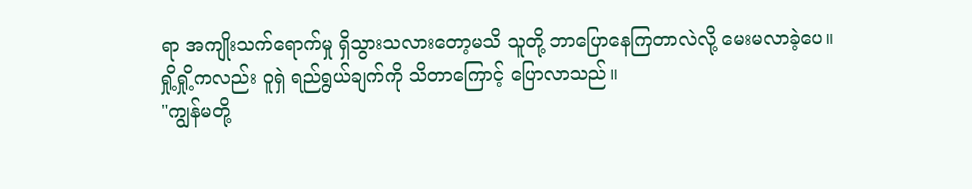ရာ အကျိုးသက်ရောက်မှု ရှိသွားသလားတော့မသိ သူတို့ ဘာပြောနေကြတာလဲလို့ မေးမလာခဲ့ပေ။
ရှို့ရှို့ကလည်း ဝူရှဲ ရည်ရွယ်ချက်ကို သိတာကြောင့် ပြောလာသည်။
"ကျွန်မတို့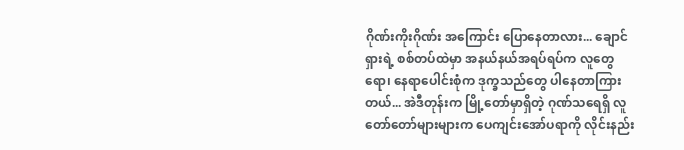ဂိုဏ်းကိုးဂိုဏ်း အကြောင်း ပြောနေတာလား... ချောင်ရှားရဲ့ စစ်တပ်ထဲမှာ အနယ်နယ်အရပ်ရပ်က လူတွေရော၊ နေရာပေါင်းစုံက ဒုက္ခသည်တွေ ပါနေတာကြားတယ်... အဲဒီတုန်းက မြို့တော်မှာရှိတဲ့ ဂုဏ်သရေရှိ လူတော်တော်များများက ပေကျင်းအော်ပရာကို လိုင်းနည်း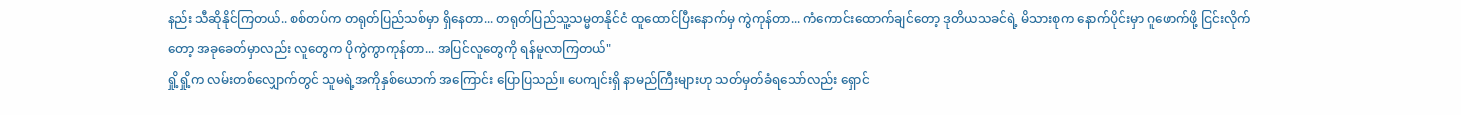နည်း သီဆိုနိုင်ကြတယ်.. စစ်တပ်က တရုတ်ပြည်သစ်မှာ ရှိနေတာ... တရုတ်ပြည်သူ့သမ္မတနိုင်ငံ ထူထောင်ပြီးနောက်မှ ကွဲကုန်တာ... ကံကောင်းထောက်ချင်တော့ ဒုတိယသခင်ရဲ့ မိသားစုက နောက်ပိုင်းမှာ ဂူဖောက်ဖို့ ငြင်းလိုက်တော့ အခုခေတ်မှာလည်း လူတွေက ပိုကွဲကွာကုန်တာ... အပြင်လူတွေကို ရန်မူလာကြတယ်"
ရှို့ရှို့က လမ်းတစ်လျှောက်တွင် သူမရဲ့အကိုနှစ်ယောက် အကြောင်း ပြောပြသည်။ ပေကျင်းရှိ နာမည်ကြီးများဟု သတ်မှတ်ခံရသော်လည်း ရှောင်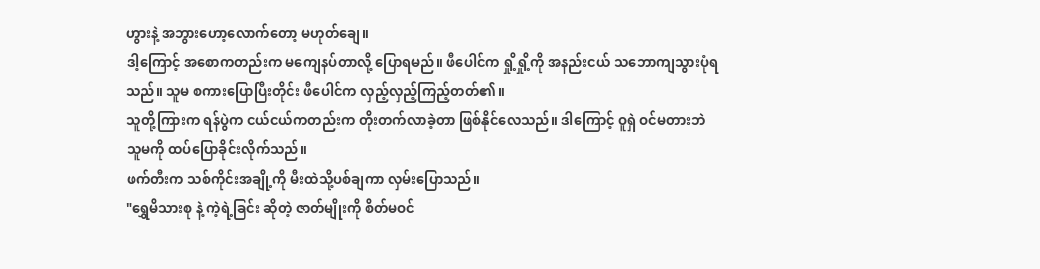ဟွားနဲ့ အဘွားဟော့လောက်တော့ မဟုတ်ချေ။
ဒါ့ကြောင့် အစောကတည်းက မကျေနပ်တာလို့ ပြောရမည်။ ဖီပေါင်က ရှို့ရှို့ကို အနည်းငယ် သဘောကျသွားပုံရသည်။ သူမ စကားပြောပြီးတိုင်း ဖီပေါင်က လှည့်လှည့်ကြည့်တတ်၏။
သူတို့ကြားက ရန်ပွဲက ငယ်ငယ်ကတည်းက တိုးတက်လာခဲ့တာ ဖြစ်နိုင်လေသည်။ ဒါကြောင့် ဝူရှဲ ဝင်မတားဘဲ သူမကို ထပ်ပြောခိုင်းလိုက်သည်။
ဖက်တီးက သစ်ကိုင်းအချို့ကို မီးထဲသို့ပစ်ချကာ လှမ်းပြောသည်။
"ရွှေမိသားစု နဲ့ ကဲ့ရဲ့ခြင်း ဆိုတဲ့ ဇာတ်မျိုးကို စိတ်မဝင်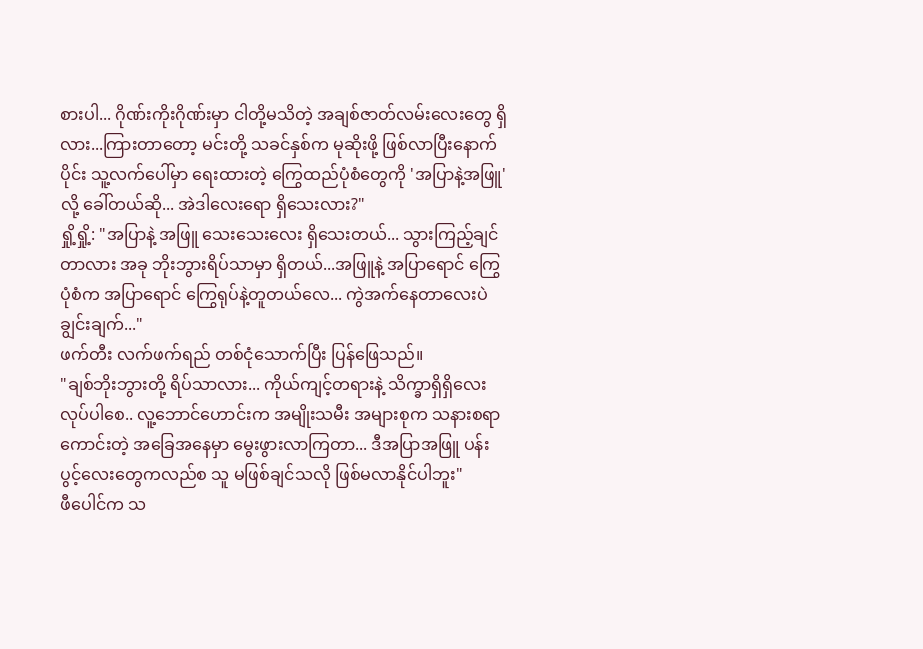စားပါ... ဂိုဏ်းကိုးဂိုဏ်းမှာ ငါတို့မသိတဲ့ အချစ်ဇာတ်လမ်းလေးတွေ ရှိလား...ကြားတာတော့ မင်းတို့ သခင်နှစ်က မုဆိုးဖို့ ဖြစ်လာပြီးနောက်ပိုင်း သူ့လက်ပေါ်မှာ ရေးထားတဲ့ ကြွေထည်ပုံစံတွေကို 'အပြာနဲ့အဖြူ' လို့ ခေါ်တယ်ဆို... အဲဒါလေးရော ရှိသေးလား?"
ရှို့ရှို့: "အပြာနဲ့ အဖြူ သေးသေးလေး ရှိသေးတယ်... သွားကြည့်ချင်တာလား အခု ဘိုးဘွားရိပ်သာမှာ ရှိတယ်...အဖြူနဲ့ အပြာရောင် ကြွေပုံစံက အပြာရောင် ကြွေရုပ်နဲ့တူတယ်လေ... ကွဲအက်နေတာလေးပဲ ချွင်းချက်..."
ဖက်တီး လက်ဖက်ရည် တစ်ငုံသောက်ပြီး ပြန်ဖြေသည်။
"ချစ်ဘိုးဘွားတို့ ရိပ်သာလား... ကိုယ်ကျင့်တရားနဲ့ သိက္ခာရှိရှိလေး လုပ်ပါစေ.. လူ့ဘောင်ဟောင်းက အမျိုးသမီး အများစုက သနားစရာကောင်းတဲ့ အခြေအနေမှာ မွေးဖွားလာကြတာ... ဒီအပြာအဖြူ ပန်းပွင့်လေးတွေကလည်စ သူ မဖြစ်ချင်သလို ဖြစ်မလာနိုင်ပါဘူး"
ဖီပေါင်က သ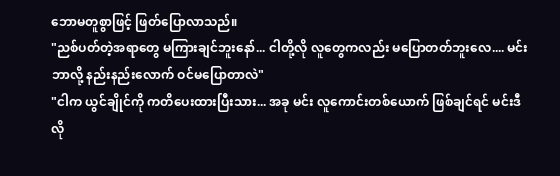ဘောမတူစွာဖြင့် ဖြတ်ပြောလာသည်။
"ညစ်ပတ်တဲ့အရာတွေ မကြားချင်ဘူးနော်... ငါတို့လို လူတွေကလည်း မပြောတတ်ဘူးလေ.... မင်း ဘာလို့ နည်းနည်းလောက် ဝင်မပြောတာလဲ"
"ငါက ယွင်ချိုင်ကို ကတိပေးထားပြီးသား... အခု မင်း လူကောင်းတစ်ယောက် ဖြစ်ချင်ရင် မင်းဒီလို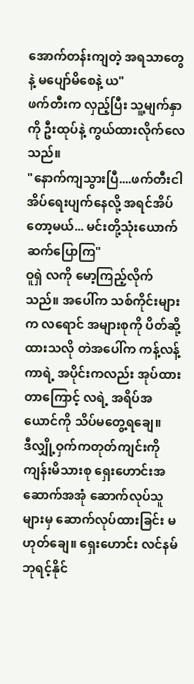အောက်တန်းကျတဲ့ အရသာတွေနဲ့ မပျော်မိစေနဲ့ ယ"
ဖက်တီးက လှည့်ပြီး သူ့မျက်နှာကို ဦးထုပ်နဲ့ ကွယ်ထားလိုက်လေသည်။
"နောက်ကျသွားပြီ....ဖက်တီးငါ အိပ်ရေးပျက်နေလို့ အရင်အိပ်တော့မယ်... မင်းတို့သုံးယောက် ဆက်ပြောကြ"
ဝူရှဲ လကို မော့ကြည့်လိုက်သည်။ အပေါ်က သစ်ကိုင်းများက လရောင် အများစုကို ပိတ်ဆို့ထားသလို တဲအပေါ်က ကန့်လန့်ကာရဲ့ အပိုင်းကလည်း အုပ်ထားတာကြောင့် လရဲ့ အရိပ်အယောင်ကို သိပ်မတွေ့ရချေ။
ဒီလျှို့ဝှက်ကတုတ်ကျင်းကို ကျန်းမိသားစု ရှေးဟောင်းအဆောက်အအုံ ဆောက်လုပ်သူများမှ ဆောက်လုပ်ထားခြင်း မဟုတ်ချေ။ ရှေးဟောင်း လင်နမ်ဘုရင့်နိုင်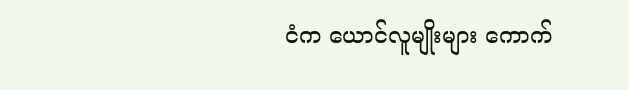ငံက ယောင်လူမျိုးများ ကောက်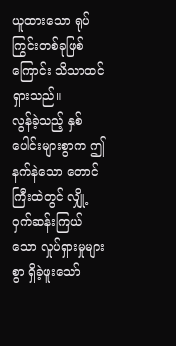ယူထားသော ရုပ်ကြွင်းတစ်ခုဖြစ်ကြောင်း သိသာထင်ရှားသည်။
လွန်ခဲ့သည့် နှစ်ပေါင်းများစွာက ဤနက်နဲသော တောင်ကြီးထဲတွင် လျှို့ဝှက်ဆန်းကြယ်သော လှုပ်ရှားမှုများစွာ ရှိခဲ့ဖူးသော်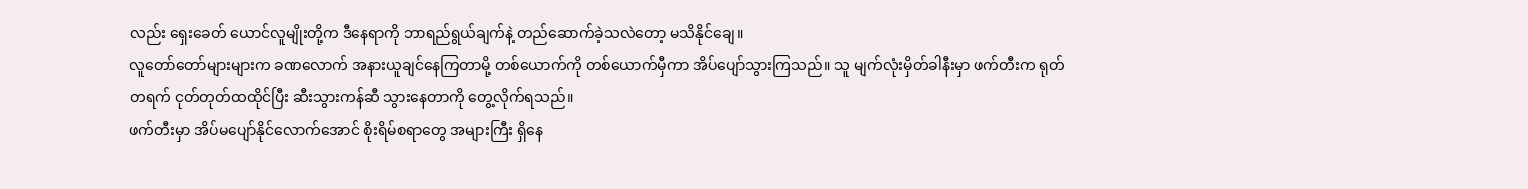လည်း ရှေးခေတ် ယောင်လူမျိုးတို့က ဒီနေရာကို ဘာရည်ရွယ်ချက်နဲ့ တည်ဆောက်ခဲ့သလဲတော့ မသိနိုင်ချေ။
လူတော်တော်များများက ခဏလောက် အနားယူချင်နေကြတာမို့ တစ်ယောက်ကို တစ်ယောက်မှီကာ အိပ်ပျော်သွားကြသည်။ သူ မျက်လုံးမှိတ်ခါနီးမှာ ဖက်တီးက ရုတ်တရက် ငုတ်တုတ်ထထိုင်ပြီး ဆီးသွားကန်ဆီ သွားနေတာကို တွေ့လိုက်ရသည်။
ဖက်တီးမှာ အိပ်မပျော်နိုင်လောက်အောင် စိုးရိမ်စရာတွေ အများကြီး ရှိနေ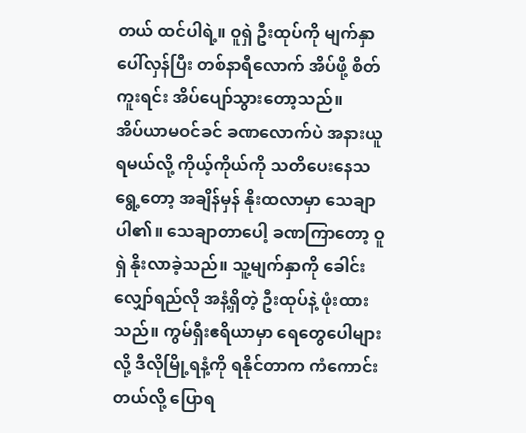တယ် ထင်ပါရဲ့။ ဝူရှဲ ဦးထုပ်ကို မျက်နှာပေါ်လှန်ပြီး တစ်နာရီလောက် အိပ်ဖို့ စိတ်ကူးရင်း အိပ်ပျော်သွားတော့သည်။
အိပ်ယာမဝင်ခင် ခဏလောက်ပဲ အနားယူရမယ်လို့ ကိုယ့်ကိုယ်ကို သတိပေးနေသရွေ့တော့ အချိန်မှန် နိုးထလာမှာ သေချာပါ၏။ သေချာတာပေါ့ ခဏကြာတော့ ဝူရှဲ နိုးလာခဲ့သည်။ သူ့မျက်နှာကို ခေါင်းလျှော်ရည်လို အနံ့ရှိတဲ့ ဦးထုပ်နဲ့ ဖုံးထားသည်။ ကွမ်ရှီးဧရိယာမှာ ရေတွေပေါများလို့ ဒီလိုမြို့ရနံ့ကို ရနိုင်တာက ကံကောင်းတယ်လို့ ပြောရ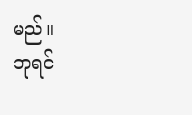မည်။
ဘုရင်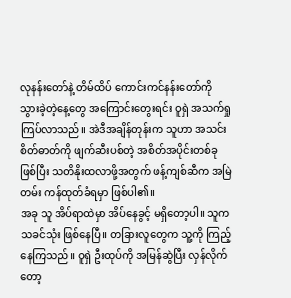လုနန်းတော်နဲ့ တိမ်ထိပ် ကောင်းကင်နန်းတော်ကို သွားခဲ့တဲ့နေ့တွေ အကြောင်းတွေးရင်း ဝူရှဲ အသက်ရှုကြပ်လာသည်။ အဲဒီအချိန်တုန်းက သူဟာ အသင်းစိတ်ဓာတ်ကို ဖျက်ဆီးပစ်တဲ့ အစိတ်အပိုင်းတစ်ခု ဖြစ်ပြီး သတိနိုးထလာဖို့အတွက် ဖန့်ကျစ်ဆီက အမြဲတမ်း ကန်ထုတ်ခံရမှာ ဖြစ်ပါ၏။
အခု သူ အိပ်ရာထဲမှာ အိပ်နေခွင့် မရှိတော့ပါ။ သူက သခင်သုံး ဖြစ်နေပြီ။ တခြားလူတွေက သူ့ကို ကြည့်နေကြသည်။ ဝူရှဲ ဦးထုပ်ကို အမြန်ဆွဲပြီး လှန်လိုက်တော့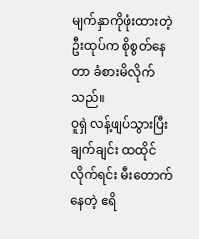မျက်နှာကိုဖုံးထားတဲ့ ဦးထုပ်က စိုစွတ်နေတာ ခံစားမိလိုက်သည်။
ဝူရှဲ လန့်ဖျပ်သွားပြီး ချက်ချင်း ထထိုင်လိုက်ရင်း မီးတောက်နေတဲ့ ဧရိ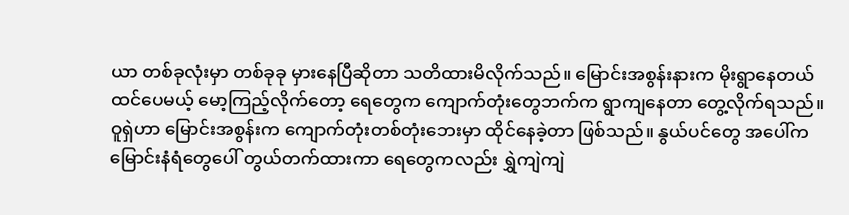ယာ တစ်ခုလုံးမှာ တစ်ခုခု မှားနေပြီဆိုတာ သတိထားမိလိုက်သည်။ မြောင်းအစွန်းနားက မိုးရွာနေတယ် ထင်ပေမယ့် မော့ကြည့်လိုက်တော့ ရေတွေက ကျောက်တုံးတွေဘက်က ရွာကျနေတာ တွေ့လိုက်ရသည်။
ဝူရှဲဟာ မြောင်းအစွန်းက ကျောက်တုံးတစ်တုံးဘေးမှာ ထိုင်နေခဲ့တာ ဖြစ်သည်။ နွယ်ပင်တွေ အပေါ်က မြောင်းနံရံတွေပေါ် တွယ်တက်ထားကာ ရေတွေကလည်း ရွှဲကျဲကျဲ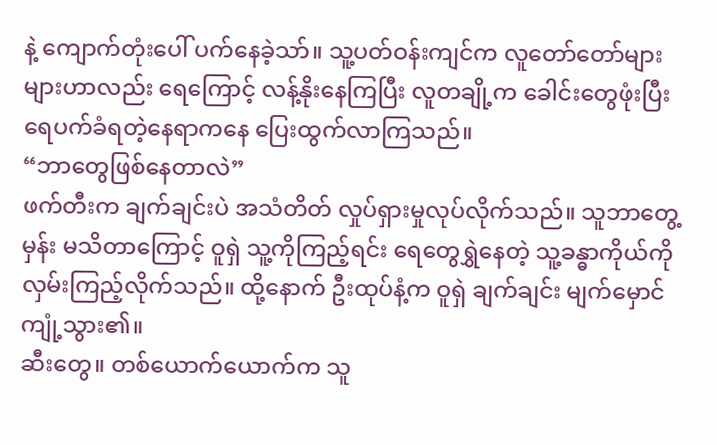နဲ့ ကျောက်တုံးပေါ် ပက်နေခဲ့သာ်။ သူ့ပတ်ဝန်းကျင်က လူတော်တော်များများဟာလည်း ရေကြောင့် လန့်နိုးနေကြပြီး လူတချို့က ခေါင်းတွေဖုံးပြီး ရေပက်ခံရတဲ့နေရာကနေ ပြေးထွက်လာကြသည်။
“ဘာတွေဖြစ်နေတာလဲ”
ဖက်တီးက ချက်ချင်းပဲ အသံတိတ် လှုပ်ရှားမှုလုပ်လိုက်သည်။ သူဘာတွေ့မှန်း မသိတာကြောင့် ဝူရှဲ သူ့ကိုကြည့်ရင်း ရေတွေရွှဲနေတဲ့ သူ့ခန္ဓာကိုယ်ကို လှမ်းကြည့်လိုက်သည်။ ထို့နောက် ဦးထုပ်နံ့က ဝူရှဲ ချက်ချင်း မျက်မှောင်ကျုံ့သွား၏။
ဆီးတွေ။ တစ်ယောက်ယောက်က သူ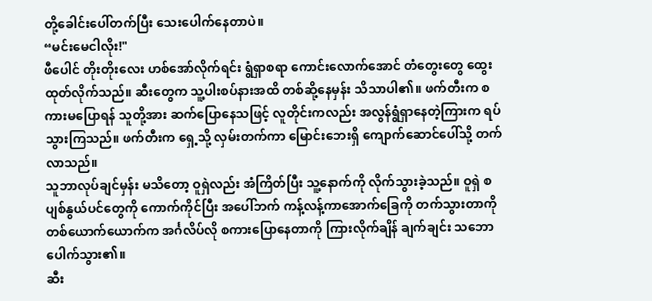တို့ခေါင်းပေါ်တက်ပြီး သေးပေါက်နေတာပဲ။
“မင်းမေငါလိုး!"
ဖီပေါင် တိုးတိုးလေး ဟစ်အော်လိုက်ရင်း ရွံရှာစရာ ကောင်းလောက်အောင် တံတွေးတွေ ထွေးထုတ်လိုက်သည်။ ဆီးတွေက သူ့ပါးစပ်နားအထိ တစ်ဆို့နေမှန်း သိသာပါ၏။ ဖက်တီးက စကားမပြောရန် သူတို့အား ဆက်ပြောနေသဖြင့် လူတိုင်းကလည်း အလွန်ရွံရှာနေတဲ့ကြားက ရပ်သွားကြသည်။ ဖက်တီးက ရှေ့သို့ လှမ်းတက်ကာ မြောင်းဘေးရှိ ကျောက်ဆောင်ပေါ်သို့ တက်လာသည်။
သူဘာလုပ်ချင်မှန်း မသိတော့ ဝူရှဲလည်း အံကြိတ်ပြီး သူ့နောက်ကို လိုက်သွားခဲ့သည်။ ဝူရှဲ စပျစ်နွယ်ပင်တွေကို ကောက်ကိုင်ပြီး အပေါ်ဘက် ကန့်လန့်ကာအောက်ခြေကို တက်သွားတာကို တစ်ယောက်ယောက်က အင်္ဂလိပ်လို စကားပြောနေတာကို ကြားလိုက်ချိန် ချက်ချင်း သဘောပေါက်သွား၏။
ဆီး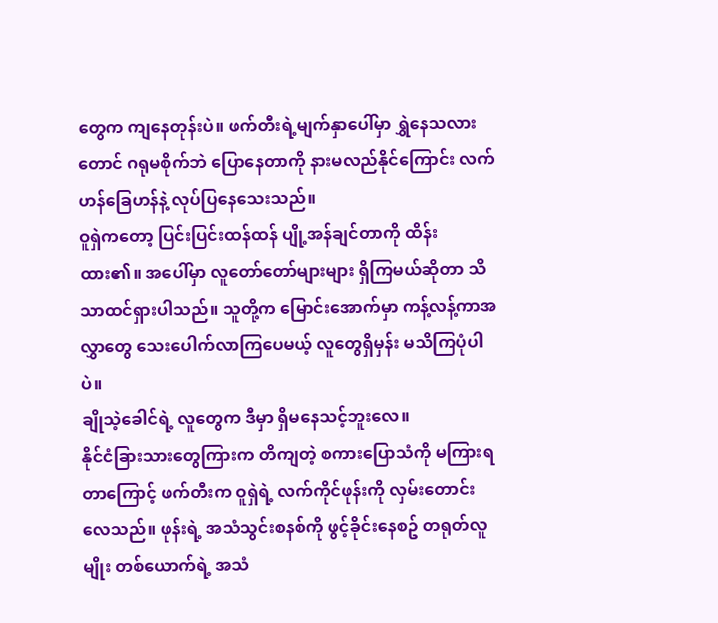တွေက ကျနေတုန်းပဲ။ ဖက်တီးရဲ့မျက်နှာပေါ်မှာ ရွှဲနေသလားတောင် ဂရုမစိုက်ဘဲ ပြောနေတာကို နားမလည်နိုင်ကြောင်း လက်ဟန်ခြေဟန်နဲ့ လုပ်ပြနေသေးသည်။
ဝူရှဲကတော့ ပြင်းပြင်းထန်ထန် ပျို့အန်ချင်တာကို ထိန်းထား၏။ အပေါ်မှာ လူတော်တော်များများ ရှိကြမယ်ဆိုတာ သိသာထင်ရှားပါသည်။ သူတို့က မြောင်းအောက်မှာ ကန့်လန့်ကာအလွှာတွေ သေးပေါက်လာကြပေမယ့် လူတွေရှိမှန်း မသိကြပုံပါပဲ။
ချိုသဲ့ခေါင်ရဲ့ လူတွေက ဒီမှာ ရှိမနေသင့်ဘူးလေ။
နိုင်ငံခြားသားတွေကြားက တိကျတဲ့ စကားပြောသံကို မကြားရတာကြောင့် ဖက်တီးက ဝူရှဲရဲ့ လက်ကိုင်ဖုန်းကို လှမ်းတောင်းလေသည်။ ဖုန်းရဲ့ အသံသွင်းစနစ်ကို ဖွင့်ခိုင်းနေစဥ် တရုတ်လူမျိုး တစ်ယောက်ရဲ့ အသံ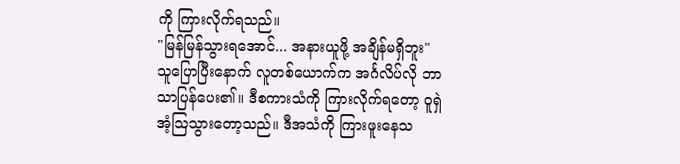ကို ကြားလိုက်ရသည်။
"မြန်မြန်သွားရအောင်... အနားယူဖို့ အချိန်မရှိဘူး"
သူပြောပြီးနောက် လူတစ်ယောက်က အင်္ဂလိပ်လို ဘာသာပြန်ပေး၏။ ဒီစကားသံကို ကြားလိုက်ရတော့ ဝူရှဲ အံ့ဩသွားတော့သည်။ ဒီအသံကို ကြားဖူးနေသ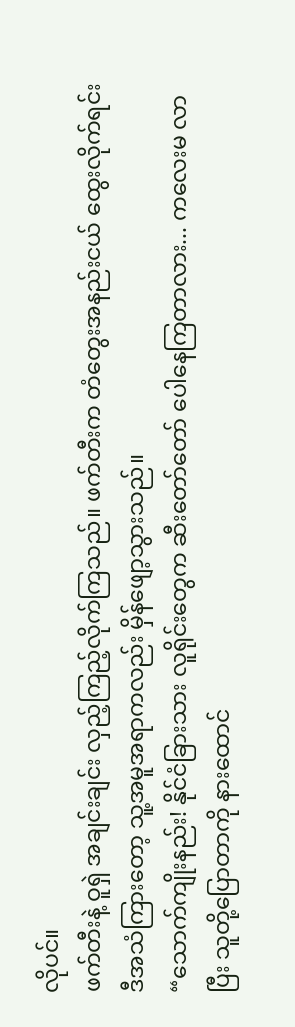လိုပင်။
ဖက်တီးနဲ့ ဝူရှဲ အချင်းချင်း လှည့်ကြည့်လိုက်ကြသည်။ ဖက်တီးက တံတွေးအနည်းငယ် ထွေးလိုက်ရင်း ဒီအသံကြားတော့ သူ့အမူအရာကလည်း မှိန်ဖျော့သွားသည်။
“သောက်ကျိုးနည်း! နိုင်ငံခြားသား လူရိုင်းတွေက ဆီးတော်တော် ပေါနေကြတာလား... ကလေးမ လာပြီး သူတို့ပြောတာကို နားထောင်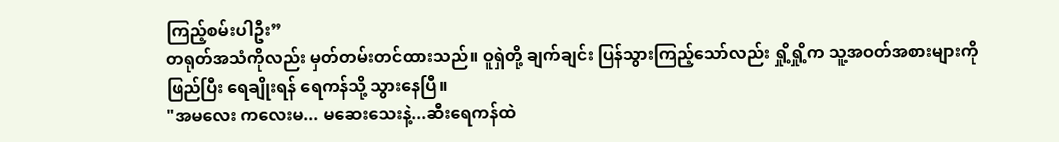ကြည့်စမ်းပါဦး”
တရုတ်အသံကိုလည်း မှတ်တမ်းတင်ထားသည်။ ဝူရှဲတို့ ချက်ချင်း ပြန်သွားကြည့်သော်လည်း ရှို့ရှို့က သူ့အဝတ်အစားများကို ဖြည်ပြီး ရေချိုးရန် ရေကန်သို့ သွားနေပြီ။
"အမလေး ကလေးမ... မဆေးသေးနဲ့...ဆီးရေကန်ထဲ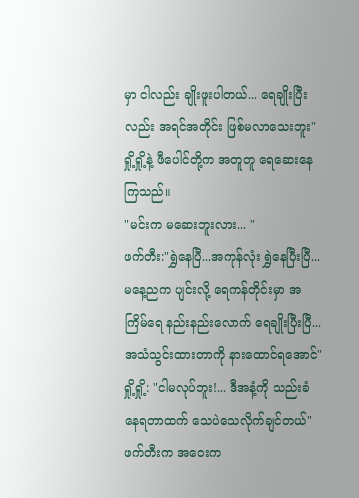မှာ ငါလည်း ချိုးဖူးပါတယ်... ရေချိုးပြီးလည်း အရင်အတိုင်း ဖြစ်မလာသေးဘူး"
ရှို့ရှို့နဲ့ ဖီပေါင်တို့က အတူတူ ရေဆေးနေကြသည်။
"မင်းက မဆေးဘူးလား... "
ဖက်တီး:"ရွှဲနေပြီ...အကုန်လုံး ရွှဲနေပြီးပြီ... မနေ့ညက ပျင်းလို့ ရေကန်တိုင်းမှာ အကြိမ်ရေ နည်းနည်းလောက် ရေချိုးပြီးပြီ... အသံသွင်းထားတာကို နားထောင်ရအောင်"
ရှို့ရှို့: "ငါမလုပ်ဘူး!... ဒီအနံ့ကို သည်းခံနေရတာထက် သေပဲသေလိုက်ချင်တယ်"
ဖက်တီးက အဝေးက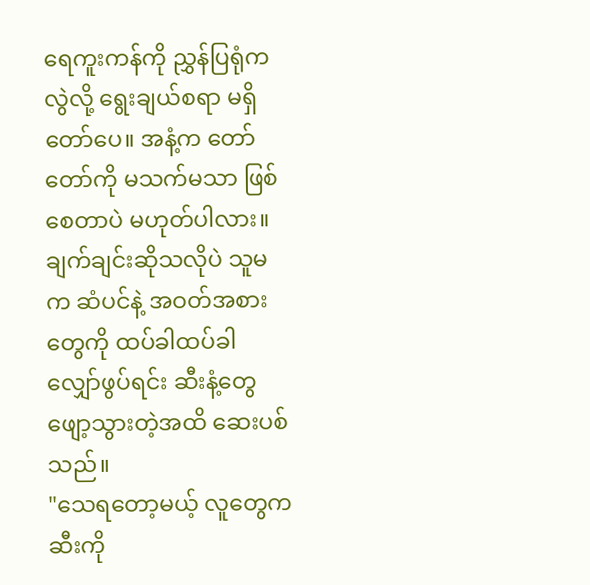ရေကူးကန်ကို ညွှန်ပြရုံကလွဲလို့ ရွေးချယ်စရာ မရှိတော်ပေ။ အနံ့က တော်တော်ကို မသက်မသာ ဖြစ်စေတာပဲ မဟုတ်ပါလား။ ချက်ချင်းဆိုသလိုပဲ သူမက ဆံပင်နဲ့ အဝတ်အစားတွေကို ထပ်ခါထပ်ခါ လျှော်ဖွပ်ရင်း ဆီးနံ့တွေ ဖျော့သွားတဲ့အထိ ဆေးပစ်သည်။
"သေရတော့မယ့် လူတွေက ဆီးကို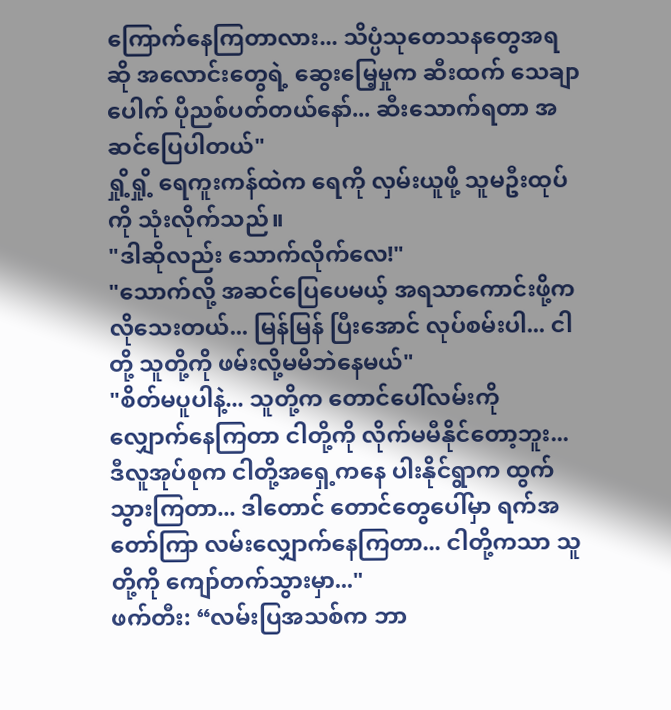ကြောက်နေကြတာလား... သိပ္ပံသုတေသနတွေအရဆို အလောင်းတွေရဲ့ ဆွေးမြေ့မှုက ဆီးထက် သေချာပေါက် ပိုညစ်ပတ်တယ်နော်... ဆီးသောက်ရတာ အဆင်ပြေပါတယ်"
ရှို့ရှို့ ရေကူးကန်ထဲက ရေကို လှမ်းယူဖို့ သူမဦးထုပ်ကို သုံးလိုက်သည်။
"ဒါဆိုလည်း သောက်လိုက်လေ!"
"သောက်လို့ အဆင်ပြေပေမယ့် အရသာကောင်းဖို့က လိုသေးတယ်... မြန်မြန် ပြီးအောင် လုပ်စမ်းပါ... ငါတို့ သူတို့ကို ဖမ်းလို့မမိဘဲနေမယ်"
"စိတ်မပူပါနဲ့... သူတို့က တောင်ပေါ်လမ်းကို လျှောက်နေကြတာ ငါတို့ကို လိုက်မမီနိုင်တော့ဘူး... ဒီလူအုပ်စုက ငါတို့အရှေ့ကနေ ပါးနိုင်ရွာက ထွက်သွားကြတာ... ဒါတောင် တောင်တွေပေါ်မှာ ရက်အတော်ကြာ လမ်းလျှောက်နေကြတာ... ငါတို့ကသာ သူတို့ကို ကျော်တက်သွားမှာ..."
ဖက်တီး: “လမ်းပြအသစ်က ဘာ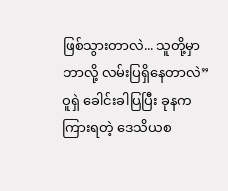ဖြစ်သွားတာလဲ... သူတို့မှာ ဘာလို့ လမ်းပြရှိနေတာလဲ”
ဝူရှဲ ခေါင်းခါပြပြီး ခုနက ကြားရတဲ့ ဒေသိယစ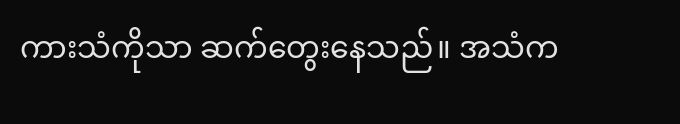ကားသံကိုသာ ဆက်တွေးနေသည်။ အသံက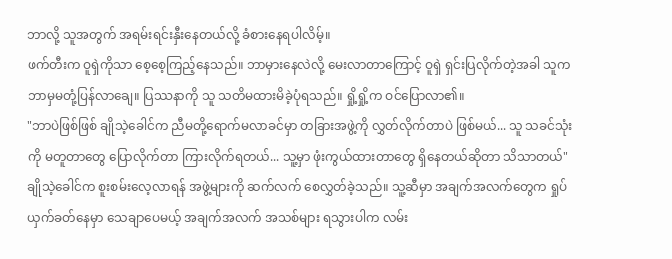ဘာလို့ သူအတွက် အရမ်းရင်းနှီးနေတယ်လို့ ခံစားနေရပါလိမ့်။
ဖက်တီးက ဝူရှဲကိုသာ စေ့စေ့ကြည့်နေသည်။ ဘာမှားနေလဲလို့ မေးလာတာကြောင့် ဝူရှဲ ရှင်းပြလိုက်တဲ့အခါ သူက ဘာမှမတုံ့ပြန်လာချေ။ ပြဿနာကို သူ သတိမထားမိခဲ့ပုံရသည်။ ရှို့ရှို့က ဝင်ပြောလာ၏။
"ဘာပဲဖြစ်ဖြစ် ချိုသဲ့ခေါင်က ညီမတို့ရောက်မလာခင်မှာ တခြားအဖွဲ့ကို လွှတ်လိုက်တာပဲ ဖြစ်မယ်... သူ သခင်သုံးကို မတူတာတွေ ပြောလိုက်တာ ကြားလိုက်ရတယ်... သူ့မှာ ဖုံးကွယ်ထားတာတွေ ရှိနေတယ်ဆိုတာ သိသာတယ်"
ချိုသဲ့ခေါင်က စူးစမ်းလေ့လာရန် အဖွဲ့များကို ဆက်လက် စေလွှတ်ခဲ့သည်။ သူ့ဆီမှာ အချက်အလက်တွေက ရှုပ်ယှက်ခတ်နေမှာ သေချာပေမယ့် အချက်အလက် အသစ်များ ရသွားပါက လမ်း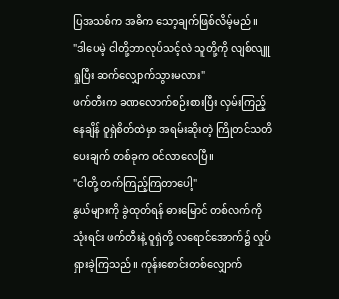ပြအသစ်က အဓိက သော့ချက်ဖြစ်လိမ့်မည်။
"ဒါပေမဲ့ ငါတို့ဘာလုပ်သင့်လဲ သူတို့ကို လျစ်လျူရှုပြီး ဆက်လျှောက်သွားမလား"
ဖက်တီးက ခဏလောက်စဉ်းစားပြီး လှမ်းကြည့်နေချိန် ဝူရှဲစိတ်ထဲမှာ အရမ်းဆိုးတဲ့ ကြိုတင်သတိပေးချက် တစ်ခုက ဝင်လာလေပြီ။
"ငါတို့ တက်ကြည့်ကြတာပေါ့"
နွယ်များကို ခွဲထုတ်ရန် ဓားမြောင် တစ်လက်ကို သုံးရင်း ဖက်တီးနဲ့ ဝူရှဲတို့ လရောင်အောက်၌ လှုပ်ရှားခဲ့ကြသည်။ ကုန်းစောင်းတစ်လျှောက်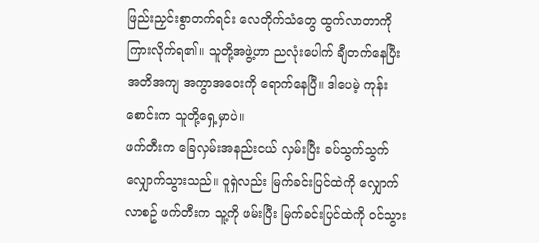ဖြည်းညှင်းစွာတက်ရင်း လေတိုက်သံတွေ ထွက်လာတာကို ကြားလိုက်ရ၏။ သူတို့အဖွဲ့ဟာ ညလုံးပေါက် ချီတက်နေပြီး အတိအကျ အကွာအဝေးကို ရောက်နေပြီ။ ဒါပေမဲ့ ကုန်းစောင်းက သူတို့ရှေ့မှာပဲ။
ဖက်တီးက ခြေလှမ်းအနည်းငယ် လှမ်းပြီး ခပ်သွက်သွက် လျှောက်သွားသည်။ ဝူရှဲလည်း မြက်ခင်းပြင်ထဲကို လျှောက်လာစဥ် ဖက်တီးက သူ့ကို ဖမ်းပြီး မြက်ခင်းပြင်ထဲကို ဝင်သွား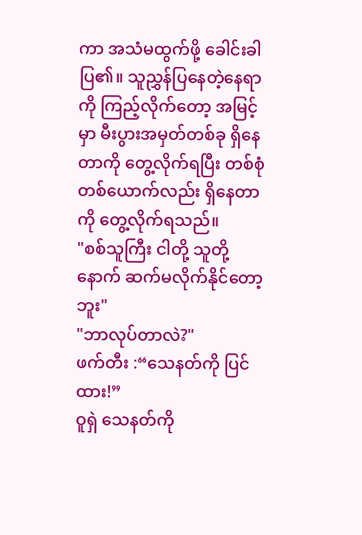ကာ အသံမထွက်ဖို့ ခေါင်းခါပြ၏။ သူညွှန်ပြနေတဲ့နေရာကို ကြည့်လိုက်တော့ အမြင့်မှာ မီးပွားအမှတ်တစ်ခု ရှိနေတာကို တွေ့လိုက်ရပြီး တစ်စုံတစ်ယောက်လည်း ရှိနေတာကို တွေ့လိုက်ရသည်။
"စစ်သူကြီး ငါတို့ သူတို့နောက် ဆက်မလိုက်နိုင်တော့ဘူး"
"ဘာလုပ်တာလဲ?"
ဖက်တီး :“သေနတ်ကို ပြင်ထား!”
ဝူရှဲ သေနတ်ကို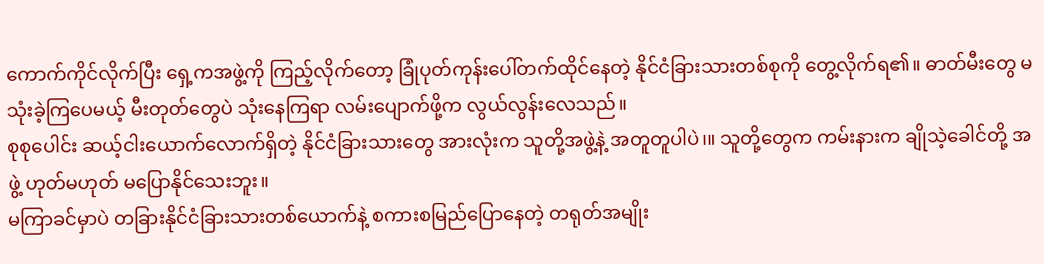ကောက်ကိုင်လိုက်ပြီး ရှေ့ကအဖွဲ့ကို ကြည့်လိုက်တော့ ခြုံပုတ်ကုန်းပေါ်တက်ထိုင်နေတဲ့ နိုင်ငံခြားသားတစ်စုကို တွေ့လိုက်ရ၏။ ဓာတ်မီးတွေ မသုံးခဲ့ကြပေမယ့် မီးတုတ်တွေပဲ သုံးနေကြရာ လမ်းပျောက်ဖို့က လွယ်လွန်းလေသည်။
စုစုပေါင်း ဆယ့်ငါးယောက်လောက်ရှိတဲ့ နိုင်ငံခြားသားတွေ အားလုံးက သူတို့အဖွဲ့နဲ့ အတူတူပါပဲ၊။ သူတို့တွေက ကမ်းနားက ချိုသဲ့ခေါင်တို့ အဖွဲ့ ဟုတ်မဟုတ် မပြောနိုင်သေးဘူး။
မကြာခင်မှာပဲ တခြားနိုင်ငံခြားသားတစ်ယောက်နဲ့ စကားစမြည်ပြောနေတဲ့ တရုတ်အမျိုး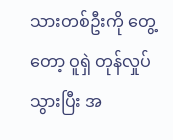သားတစ်ဦးကို တွေ့တော့ ဝူရှဲ တုန်လှုပ်သွားပြီး အ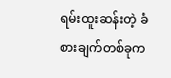ရမ်းထူးဆန်းတဲ့ ခံစားချက်တစ်ခုက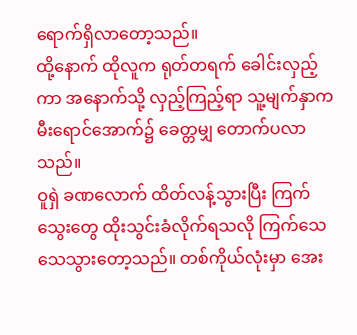ရောက်ရှိလာတော့သည်။
ထို့နောက် ထိုလူက ရုတ်တရက် ခေါင်းလှည့်ကာ အနောက်သို့ လှည့်ကြည့်ရာ သူ့မျက်နှာက မီးရောင်အောက်၌ ခေတ္တမျှ တောက်ပလာသည်။
ဝူရှဲ ခဏလောက် ထိတ်လန့်သွားပြီး ကြက်သွေးတွေ ထိုးသွင်းခံလိုက်ရသလို ကြက်သေသေသွားတော့သည်။ တစ်ကိုယ်လုံးမှာ အေး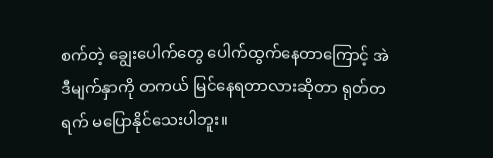စက်တဲ့ ချွေးပေါက်တွေ ပေါက်ထွက်နေတာကြောင့် အဲဒီမျက်နှာကို တကယ် မြင်နေရတာလားဆိုတာ ရုတ်တရက် မပြောနိုင်သေးပါဘူး။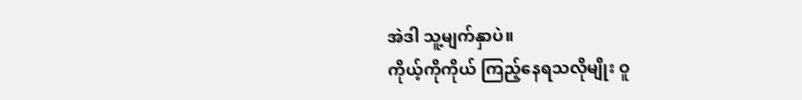အဲဒါ သူ့မျက်နှာပဲ။
ကိုယ့်ကိုကိုယ် ကြည့်နေရသလိုမျိုး ဝူ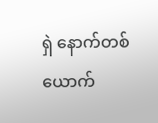ရှဲ နောက်တစ်ယောက်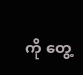ကို တွေ့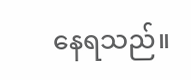နေရသည်။